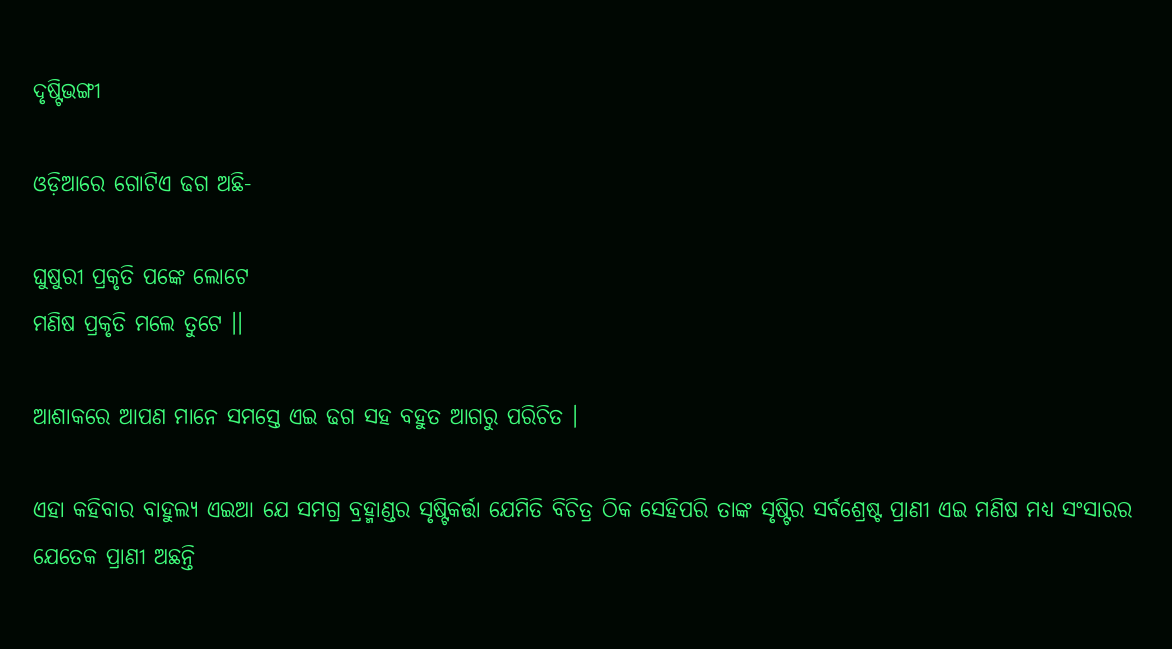ଦୃଷ୍ଟିଭଙ୍ଗୀ

ଓଡ଼ିଆରେ ଗୋଟିଏ ଢଗ ଅଛି-

ଘୁଷୁରୀ ପ୍ରକୃତି ପଙ୍କେ ଲୋଟେ
ମଣିଷ ପ୍ରକୃତି ମଲେ ତୁଟେ ।।

ଆଶାକରେ ଆପଣ ମାନେ ସମସ୍ତେ ଏଇ ଢଗ ସହ ବହୁତ ଆଗରୁ ପରିଚିତ ।

ଏହା କହିବାର ବାହୁଲ୍ୟ ଏଇଆ ଯେ ସମଗ୍ର ବ୍ରହ୍ମାଣ୍ଡର ସୃଷ୍ଟିକର୍ତ୍ତା ଯେମିତି ବିଚିତ୍ର ଠିକ ସେହିପରି ତାଙ୍କ ସୃଷ୍ଟିର ସର୍ବଶ୍ରେଷ୍ଟ ପ୍ରାଣୀ ଏଇ ମଣିଷ ମଧ୍ୟ ସଂସାରର ଯେତେକ ପ୍ରାଣୀ ଅଛନ୍ତି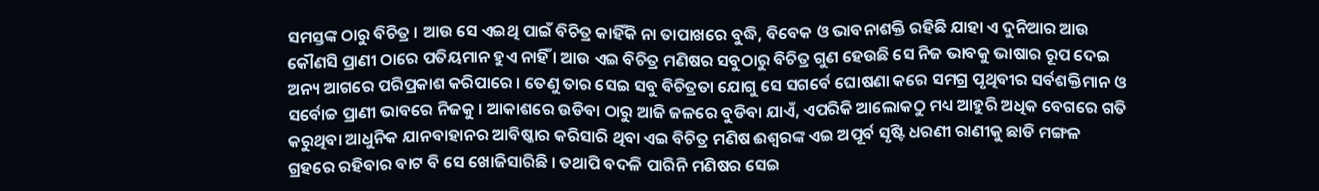ସମସ୍ତଙ୍କ ଠାରୁ ବିଚିତ୍ର । ଆଉ ସେ ଏଇଥି ପାଇଁ ବିଚିତ୍ର କାହିଁକି ନା ତାପାଖରେ ବୁଦ୍ଧି, ବିବେକ ଓ ଭାବନାଶକ୍ତି ରହିଛି ଯାହା ଏ ଦୁନିଆର ଆଉ କୌଣସି ପ୍ରାଣୀ ଠାରେ ପତିୟମାନ ହୁଏ ନାହିଁ । ଆଉ ଏଇ ବିଚିତ୍ର ମଣିଷର ସବୁଠାରୁ ବିଚିତ୍ର ଗୁଣ ହେଉଛି ସେ ନିଜ ଭାବକୁ ଭାଷାର ରୂପ ଦେଇ ଅନ୍ୟ ଆଗରେ ପରିପ୍ରକାଶ କରିପାରେ । ତେଣୁ ତାର ସେଇ ସବୁ ବିଚିତ୍ରତା ଯୋଗୁ ସେ ସଗର୍ବେ ଘୋଷଣା କରେ ସମଗ୍ର ପୃଥିବୀର ସର୍ବଶକ୍ତିମାନ ଓ ସର୍ବୋଚ୍ଚ ପ୍ରାଣୀ ଭାବରେ ନିଜକୁ । ଆକାଶରେ ଉଡିବା ଠାରୁ ଆଜି ଜଳରେ ବୁଡିବା ଯାଏଁ, ଏପରିକି ଆଲୋକଠୁ ମଧ୍ୟ ଆହୁରି ଅଧିକ ବେଗରେ ଗତି କରୁଥିବା ଆଧୁନିକ ଯାନବାହାନର ଆବିଷ୍କାର କରିସାରି ଥିବା ଏଇ ବିଚିତ୍ର ମଣିଷ ଈଶ୍ୱରଙ୍କ ଏଇ ଅପୂର୍ବ ସୃଷ୍ଟି ଧରଣୀ ରାଣୀକୁ ଛାଡି ମଙ୍ଗଳ ଗ୍ରହରେ ରହିବାର ବାଟ ବି ସେ ଖୋଜିସାରିଛି । ତଥାପି ବଦଳି ପାରିନି ମଣିଷର ସେଇ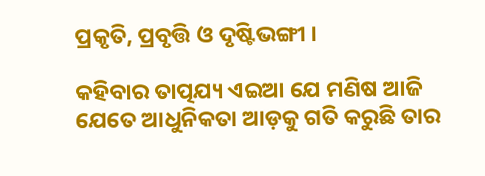ପ୍ରକୃତି, ପ୍ରବୃତ୍ତି ଓ ଦୃଷ୍ଟିଭଙ୍ଗୀ ।

କହିବାର ତାତ୍ପଯ୍ୟ ଏଇଆ ଯେ ମଣିଷ ଆଜି ଯେତେ ଆଧୁନିକତା ଆଡ଼କୁ ଗତି କରୁଛି ତାର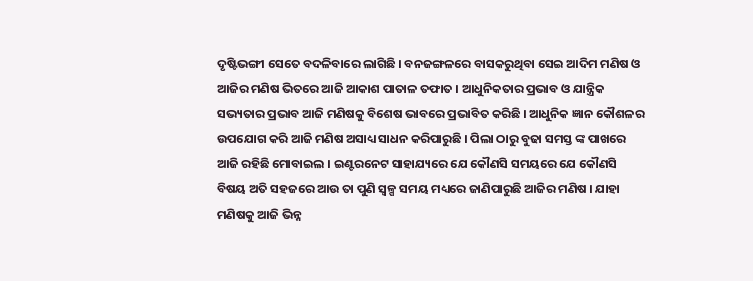ଦୃଷ୍ଟିଭଙ୍ଗୀ ସେତେ ବଦଳିବାରେ ଲାଗିଛି । ବନଜଙ୍ଗଳରେ ବାସକରୁଥିବା ସେଇ ଆଦିମ ମଣିଷ ଓ ଆଜିର ମଣିଷ ଭିତରେ ଆଜି ଆକାଶ ପାତାଳ ତଫାତ । ଆଧୁନିକତାର ପ୍ରଭାବ ଓ ଯାନ୍ତ୍ରିକ ସଭ୍ୟତାର ପ୍ରଭାବ ଆଜି ମଣିଷକୁ ବିଶେଷ ଭାବରେ ପ୍ରଭାବିତ କରିଛି । ଆଧୁନିକ ଜ୍ଞାନ କୌଶଳର ଉପଯୋଗ କରି ଆଜି ମଣିଷ ଅସାଧ୍ୟ ସାଧନ କରିପାରୁଛି । ପିଲା ଠାରୁ ବୁଢା ସମସ୍ତ ଙ୍କ ପାଖରେ ଆଜି ରହିଛି ମୋବାଇଲ । ଇଣ୍ଟରନେଟ ସାହାଯ୍ୟରେ ଯେ କୌଣସି ସମୟରେ ଯେ କୌଣସି ବିଷୟ ଅତି ସହଜରେ ଆଉ ତା ପୁଣି ସ୍ୱଳ୍ପ ସମୟ ମଧ୍ୟରେ ଜାଣିପାରୁଛି ଆଜିର ମଣିଷ । ଯାହା ମଣିଷକୁ ଆଜି ଭିନ୍ନ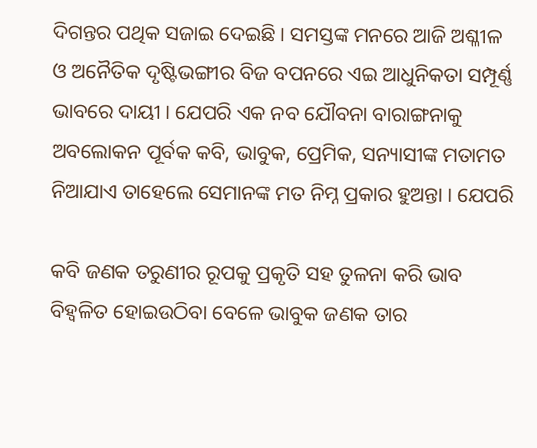ଦିଗନ୍ତର ପଥିକ ସଜାଇ ଦେଇଛି । ସମସ୍ତଙ୍କ ମନରେ ଆଜି ଅଶ୍ଳୀଳ ଓ ଅନୈତିକ ଦୃଷ୍ଟିଭଙ୍ଗୀର ବିଜ ବପନରେ ଏଇ ଆଧୁନିକତା ସମ୍ପୂର୍ଣ୍ଣ ଭାବରେ ଦାୟୀ । ଯେପରି ଏକ ନବ ଯୌବନା ବାରାଙ୍ଗନାକୁ ଅବଲୋକନ ପୂର୍ବକ କବି, ଭାବୁକ, ପ୍ରେମିକ, ସନ୍ୟାସୀଙ୍କ ମତାମତ ନିଆଯାଏ ତାହେଲେ ସେମାନଙ୍କ ମତ ନିମ୍ନ ପ୍ରକାର ହୁଅନ୍ତା । ଯେପରି

କବି ଜଣକ ତରୁଣୀର ରୂପକୁ ପ୍ରକୃତି ସହ ତୁଳନା କରି ଭାବ ବିହ୍ଵଳିତ ହୋଇଉଠିବା ବେଳେ ଭାବୁକ ଜଣକ ତାର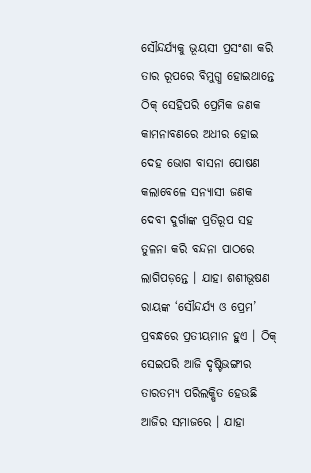ସୌନ୍ଦର୍ଯ୍ୟକୁ ଭୂୟସୀ ପ୍ରସଂଶା କରି ତାର ରୂପରେ ବିମୁଗ୍ଧ ହୋଇଥାନ୍ତେ ଠିକ୍‌ ସେହିପରି ପ୍ରେମିକ ଜଣକ କାମନାବଣରେ ଅଧୀର ହୋଇ ଦେହ ଭୋଗ ବାସନା ପୋଷଣ କଲାବେଳେ ସନ୍ୟାସୀ ଜଣକ ଦେବୀ ଦୁର୍ଗାଙ୍କ ପ୍ରତିରୂପ ସହ ତୁଳନା କରି ବନ୍ଦନା ପାଠରେ ଲାଗିପଡ଼ନ୍ତେ । ଯାହା ଶଶୀଭୂଷଣ ରାୟଙ୍କ ‘ସୌନ୍ଦର୍ଯ୍ୟ ଓ ପ୍ରେମ’ ପ୍ରବନ୍ଧରେ ପ୍ରତୀୟମାନ ହୁଏ । ଠିକ୍‌ ସେଇପରି ଆଜି ଦୃଷ୍ଟିଭଙ୍ଗୀର ତାରତମ୍ୟ ପରିଲକ୍ଷିତ ହେଉଛି ଆଜିର ସମାଜରେ । ଯାହା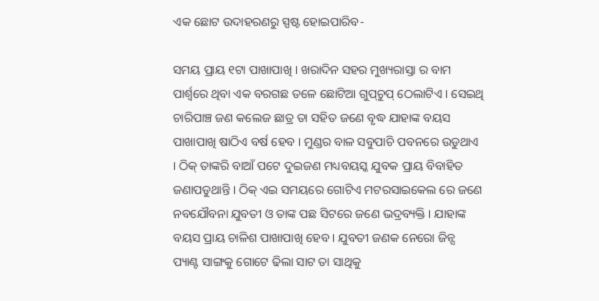ଏକ ଛୋଟ ଉଦାହରଣରୁ ସ୍ପଷ୍ଟ ହୋଇପାରିବ-

ସମୟ ପ୍ରାୟ ୧ଟା ପାଖାପାଖି । ଖରାଦିନ ସହର ମୁଖ୍ୟରାସ୍ତା ର ବାମ ପାର୍ଶ୍ୱରେ ଥିବା ଏକ ବରଗଛ ତଳେ ଛୋଟିଆ ଗୁପ୍‌ଚୁପ୍‌ ଠେଲାଟିଏ । ସେଇଥି ଚାରିପାଞ୍ଚ ଜଣ କଲେଜ ଛାତ୍ର ତା ସହିତ ଜଣେ ବୃଦ୍ଧ ଯାହାଙ୍କ ବୟସ ପାଖାପାଖି ଷାଠିଏ ବର୍ଷ ହେବ । ମୁଣ୍ଡର ବାଳ ସବୁପାଚି ପବନରେ ଉଡୁଥାଏ । ଠିକ୍‌ ତାଙ୍କରି ବାଆଁ ପଟେ ଦୁଇଜଣ ମଧ୍ୟବୟସ୍କ ଯୁବକ ପ୍ରାୟ ବିବାହିତ ଜଣାପଡୁଥାନ୍ତି । ଠିକ୍‌ ଏଇ ସମୟରେ ଗୋଟିଏ ମଟରସାଇକେଲ ରେ ଜଣେ ନବଯୌବନା ଯୁବତୀ ଓ ତାଙ୍କ ପଛ ସିଟରେ ଜଣେ ଭଦ୍ରବ୍ୟକ୍ତି । ଯାହାଙ୍କ ବୟସ ପ୍ରାୟ ଚାଳିଶ ପାଖାପାଖି ହେବ । ଯୁବତୀ ଜଣକ ନେରୋ ଜିନ୍ସ ପ୍ୟାଣ୍ଟ ସାଙ୍ଗକୁ ଗୋଟେ ଢିଲା ସାଟ ତା ସାଥିକୁ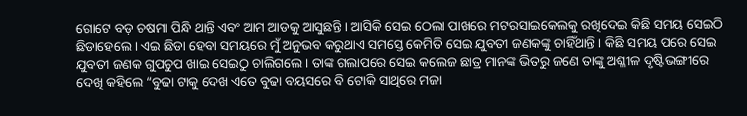ଗୋଟେ ବଡ଼ ଚଷମା ପିନ୍ଧି ଥାନ୍ତି ଏବଂ ଆମ ଆଡକୁ ଆସୁଛନ୍ତି । ଆସିକି ସେଇ ଠେଲା ପାଖରେ ମଟରସାଇକେଲକୁ ରଖିଦେଇ କିଛି ସମୟ ସେଇଠି ଛିଡାହେଲେ । ଏଇ ଛିଡା ହେବା ସମୟରେ ମୁଁ ଅନୁଭବ କରୁଥାଏ ସମସ୍ତେ କେମିତି ସେଇ ଯୁବତୀ ଜଣକଙ୍କୁ ଚାହିଁଥାନ୍ତି । କିଛି ସମୟ ପରେ ସେଇ ଯୁବତୀ ଜଣକ ଗୁପଚୁପ ଖାଇ ସେଇଠୁ ଚାଲିଗଲେ । ତାଙ୍କ ଗଲାପରେ ସେଇ କଲେଜ ଛାତ୍ର ମାନଙ୍କ ଭିତରୁ ଜଣେ ତାଙ୍କୁ ଅଶ୍ଳୀଳ ଦୃଷ୍ଟିଭଙ୍ଗୀରେ ଦେଖି କହିଲେ “ବୁଢା ଟାକୁ ଦେଖ ଏତେ ବୁଢା ବୟସରେ ବି ଟୋକି ସାଥିରେ ମଜା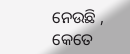ନେଉଛି , କେତେ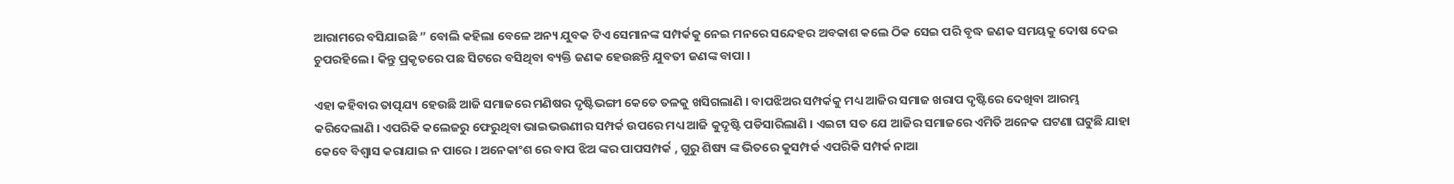ଆରାମରେ ବସିଯାଇଛି ” ବୋଲି କହିଲା ବେଳେ ଅନ୍ୟ ଯୁବକ ଟିଏ ସେମାନଙ୍କ ସମ୍ପର୍କକୁ ନେଇ ମନରେ ସନ୍ଦେହର ଅବକାଶ କଲେ ଠିକ ସେଇ ପରି ବୃଦ୍ଧ ଜଣକ ସମୟକୁ ଦୋଷ ଦେଇ ଚୁପରହିଲେ । କିନ୍ତୁ ପ୍ରକୃତରେ ପଛ ସିଟରେ ବସିଥିବା ବ୍ୟକ୍ତି ଜଣକ ହେଉଛନ୍ତି ଯୁବତୀ ଜଣଙ୍କ ବାପା ।

ଏହା କହିବାର ତାତ୍ପଯ୍ୟ ହେଉଛି ଆଜି ସମାଜରେ ମଣିଷର ଦୃଷ୍ଟିଭଙ୍ଗୀ କେତେ ତଳକୁ ଖସିଗଲାଣି । ବାପଝିଅର ସମ୍ପର୍କକୁ ମଧ୍ୟ ଆଜିର ସମାଜ ଖରାପ ଦୃଷ୍ଟିରେ ଦେଖିବା ଆରମ୍ଭ କରିଦେଲାଣି । ଏପରିକି କଲେଜରୁ ଫେରୁଥିବା ଭାଇଭଉଣୀର ସମ୍ପର୍କ ଉପରେ ମଧ୍ୟ ଆଜି କୁଦୃଷ୍ଟି ପଡିସାରିଲାଣି । ଏଇଟା ସତ ଯେ ଆଜିର ସମାଜରେ ଏମିତି ଅନେକ ଘଟଣା ଘଟୁଛି ଯାହା କେବେ ବିଶ୍ୱାସ କରାଯାଇ ନ ପାରେ । ଅନେକାଂଶ ରେ ବାପ ଝିଅ ଙ୍କର ପାପସମ୍ପର୍କ , ଗୁରୁ ଶିଷ୍ୟ ଙ୍କ ଭିତରେ କୁସମ୍ପର୍କ ଏପରିକି ସମ୍ପର୍କ ନାଆ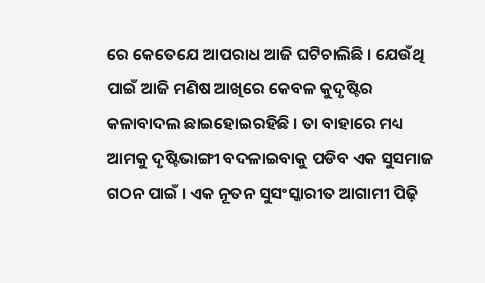ରେ କେତେଯେ ଆପରାଧ ଆଜି ଘଟିଚାଲିଛି । ଯେଉଁଥି ପାଇଁ ଆଜି ମଣିଷ ଆଖିରେ କେବଳ କୁଦୃଷ୍ଟିର କଳାବାଦଲ ଛାଇହୋଇରହିଛି । ତା ବାହାରେ ମଧ୍ୟ ଆମକୁ ଦୃଷ୍ଟିଭାଙ୍ଗୀ ବଦଳାଇବାକୁ ପଡିବ ଏକ ସୁସମାଜ ଗଠନ ପାଇଁ । ଏକ ନୂତନ ସୁସଂସ୍କାରୀତ ଆଗାମୀ ପିଢ଼ି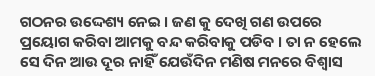ଗଠନର ଉଦ୍ଦେଶ୍ୟ ନେଇ । ଜଣ କୁ ଦେଖି ଗଣ ଉପରେ ପ୍ରୟୋଗ କରିବା ଆମକୁ ବନ୍ଦ କରିବାକୁ ପଡିବ । ତା ନ ହେଲେ ସେ ଦିନ ଆଉ ଦୂର ନାହିଁ ଯେଉଁଦିନ ମଣିଷ ମନରେ ବିଶ୍ୱାସ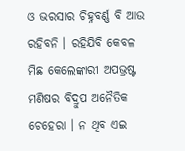ଓ ଭରସାର ଚିହ୍ନବର୍ଣ୍ଣ ବି ଆଉ ରହିବନି । ରହିଯିବି କେବଳ ମିଛ କେଲେଙ୍କାରୀ ଅପଭ୍ରଷ୍ଟ ମଣିଷର ବିଦ୍ରୁପ ଅନୈତିକ ଚେହେରା । ନ ଥିବ ଏଇ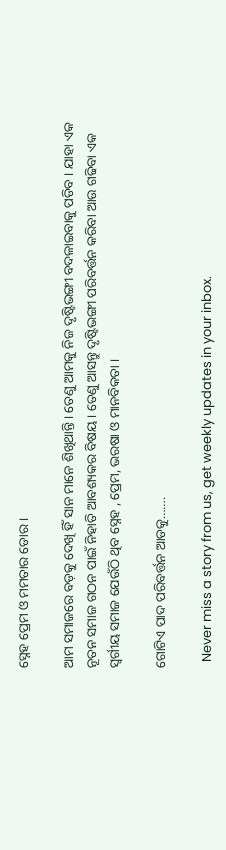ସ୍ନେହ ପ୍ରେମ ଓ ମମତାର ଡୋର ।

ଆମ ସମାଜରେ ବଡ଼କୁ ଦେଖି ହିଁ ସାନ ମାନେ ଶିଖିଥାନ୍ତି । ତେଣୁ ଆମକୁ ନିଜ ଦୃଷ୍ଟିଭଙ୍ଗୀ ବଦଳାଇବାକୁ ପଡିବ । ଯାହା ଏକ ନୂତନ ସମାଜ ଗଠନ ପାଇଁ ନିହାତି ଆବଶ୍ୟକର ବିଷୟ । ତେଣୁ ଆସନ୍ତୁ ଦୃଷ୍ଟିଭଙ୍ଗୀ ପରିବର୍ତ୍ତନ କରିବା ଆଉ ଗଢିବା ଏକ ସ୍ୱର୍ଗୀୟ ସମାଜ ଯେଉଁଠି ଥିବ ସ୍ନେହ , ପ୍ରେମ, ଭରଷା ଓ ମାନବିକତା ।

ଗୋଟିଏ ପାଦ ପରିବର୍ତ୍ତନ ଆଡକୁ…….

  Never miss a story from us, get weekly updates in your inbox.